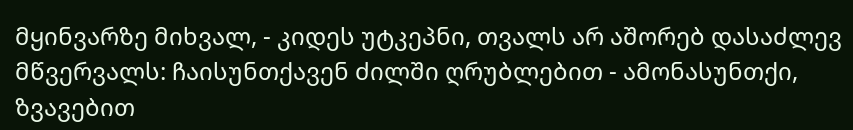მყინვარზე მიხვალ, - კიდეს უტკეპნი, თვალს არ აშორებ დასაძლევ მწვერვალს: ჩაისუნთქავენ ძილში ღრუბლებით - ამონასუნთქი, ზვავებით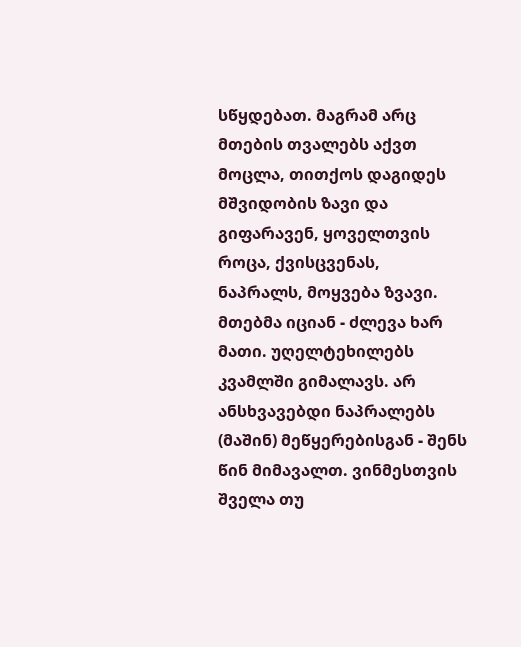სწყდებათ. მაგრამ არც მთების თვალებს აქვთ მოცლა, თითქოს დაგიდეს მშვიდობის ზავი და გიფარავენ, ყოველთვის როცა, ქვისცვენას, ნაპრალს, მოყვება ზვავი. მთებმა იციან - ძლევა ხარ მათი. უღელტეხილებს კვამლში გიმალავს. არ ანსხვავებდი ნაპრალებს (მაშინ) მეწყერებისგან - შენს წინ მიმავალთ. ვინმესთვის შველა თუ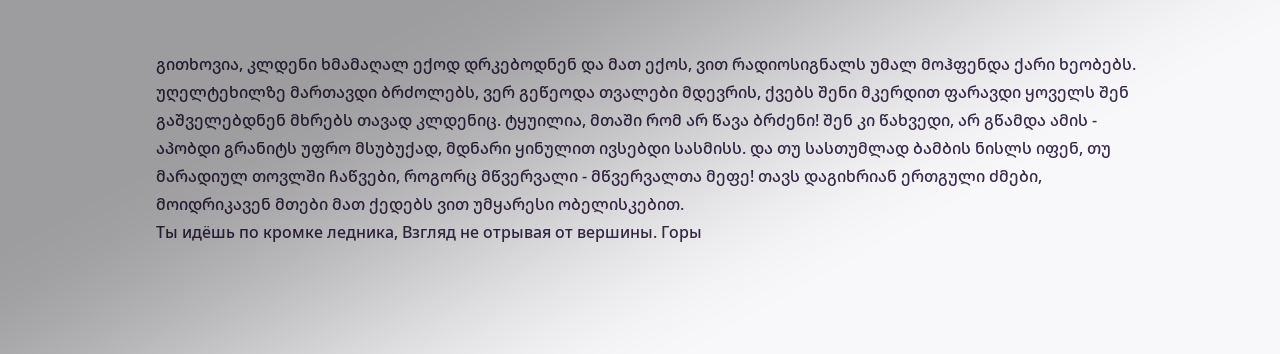გითხოვია, კლდენი ხმამაღალ ექოდ დრკებოდნენ და მათ ექოს, ვით რადიოსიგნალს უმალ მოჰფენდა ქარი ხეობებს. უღელტეხილზე მართავდი ბრძოლებს, ვერ გეწეოდა თვალები მდევრის, ქვებს შენი მკერდით ფარავდი ყოველს შენ გაშველებდნენ მხრებს თავად კლდენიც. ტყუილია, მთაში რომ არ წავა ბრძენი! შენ კი წახვედი, არ გწამდა ამის - აპობდი გრანიტს უფრო მსუბუქად, მდნარი ყინულით ივსებდი სასმისს. და თუ სასთუმლად ბამბის ნისლს იფენ, თუ მარადიულ თოვლში ჩაწვები, როგორც მწვერვალი - მწვერვალთა მეფე! თავს დაგიხრიან ერთგული ძმები, მოიდრიკავენ მთები მათ ქედებს ვით უმყარესი ობელისკებით.
Ты идёшь по кромке ледника, Взгляд не отрывая от вершины. Горы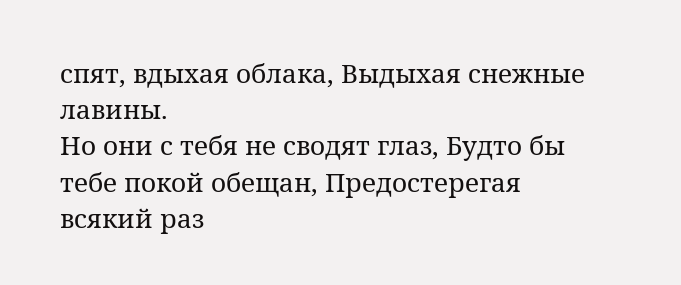спят, вдыхая облака, Выдыхая снежные лавины.
Но они с тебя не сводят глаз, Будто бы тебе покой обещан, Предостерегая всякий раз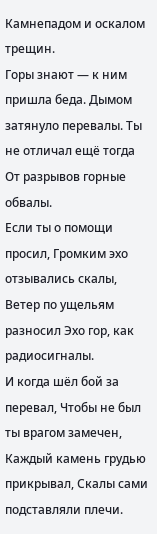Камнепадом и оскалом трещин.
Горы знают — к ним пришла беда. Дымом затянуло перевалы. Ты не отличал ещё тогда От разрывов горные обвалы.
Если ты о помощи просил, Громким эхо отзывались скалы, Ветер по ущельям разносил Эхо гор, как радиосигналы.
И когда шёл бой за перевал, Чтобы не был ты врагом замечен, Каждый камень грудью прикрывал, Скалы сами подставляли плечи.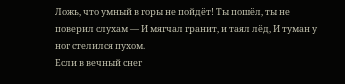Ложь, что умный в горы не пойдёт! Ты пошёл, ты не поверил слухам — И мягчал гранит, и таял лёд, И туман у ног стелился пухом.
Если в вечный снег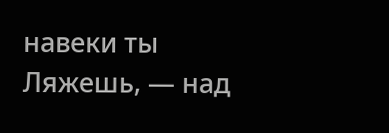навеки ты Ляжешь, — над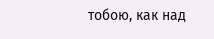тобою, как над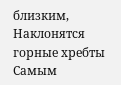близким, Наклонятся горные хребты Самым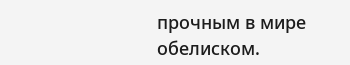прочным в мире обелиском.